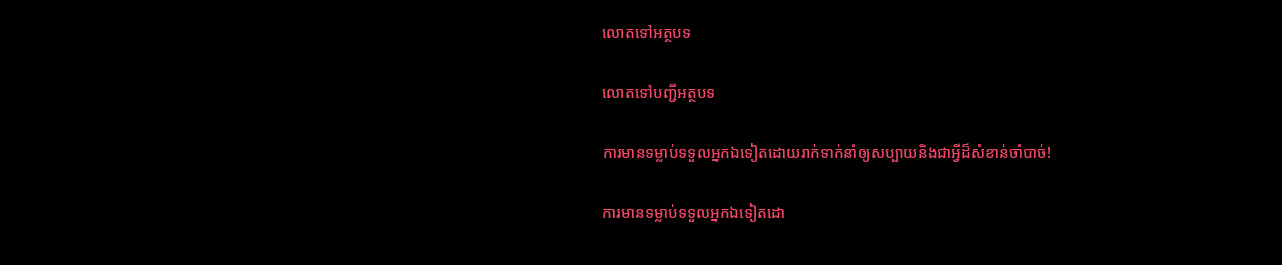លោតទៅអត្ថបទ

លោតទៅបញ្ជីអត្ថបទ

ការមានទម្លាប់ទទួលអ្នកឯទៀតដោយរាក់ទាក់នាំឲ្យសប្បាយនិងជាអ្វីដ៏សំខាន់ចាំបាច់!

ការមានទម្លាប់ទទួលអ្នកឯទៀតដោ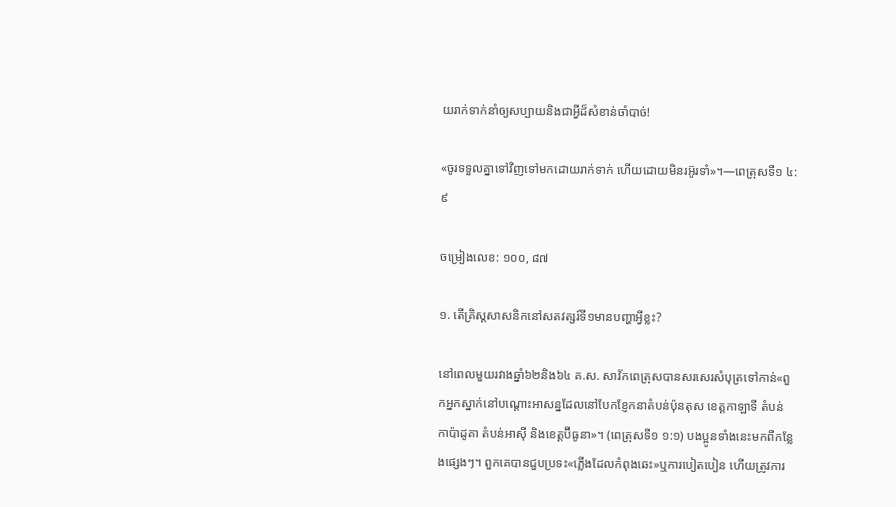យរាក់ទាក់នាំឲ្យសប្បាយនិងជាអ្វីដ៏សំខាន់ចាំបាច់!

«ចូរទទួលគ្នាទៅវិញទៅមកដោយរាក់ទាក់ ហើយដោយមិនរអ៊ូរទាំ»។—ពេត្រុសទី១ ៤:៩

ចម្រៀងលេខ: ១០០, ៨៧

១. តើគ្រិស្ដសាសនិកនៅសតវត្សរ៍ទី១មានបញ្ហាអ្វីខ្លះ?

នៅពេលមួយរវាងឆ្នាំ៦២និង៦៤ គ.ស. សាវ័កពេត្រុសបានសរសេរសំបុត្រទៅកាន់«ពួកអ្នកស្នាក់នៅបណ្ដោះអាសន្នដែលនៅបែកខ្ញែកនាតំបន់ប៉ុនតុស ខេត្ដកាឡាទី តំបន់កាប៉ាដូគា តំបន់អាស៊ី និងខេត្ដប៊ីធូនា»។ (ពេត្រុសទី១ ១:១) បងប្អូនទាំងនេះមកពីកន្លែងផ្សេងៗ។ ពួកគេបានជួបប្រទះ«ភ្លើងដែលកំពុងឆេះ»ឬការបៀតបៀន ហើយត្រូវការ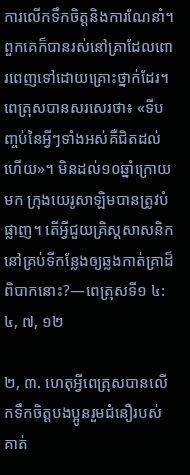ការលើកទឹកចិត្ដនិងការណែនាំ។ ពួកគេក៏បានរស់នៅគ្រាដែលពោរពេញទៅដោយគ្រោះថ្នាក់ដែរ។ ពេត្រុសបានសរសេរថា៖ «ទីបញ្ចប់នៃអ្វីៗទាំងអស់គឺជិតដល់ហើយ»។ មិនដល់១០ឆ្នាំក្រោយមក ក្រុងយេរូសាឡិមបានត្រូវបំផ្លាញ។ តើអ្វីជួយគ្រិស្ដសាសនិកនៅគ្រប់ទីកន្លែងឲ្យឆ្លងកាត់គ្រាដ៏ពិបាកនោះ?—ពេត្រុសទី១ ៤:៤, ៧, ១២

២, ៣. ហេតុអ្វីពេត្រុសបានលើកទឹកចិត្ដបងប្អូនរួមជំនឿរបស់គាត់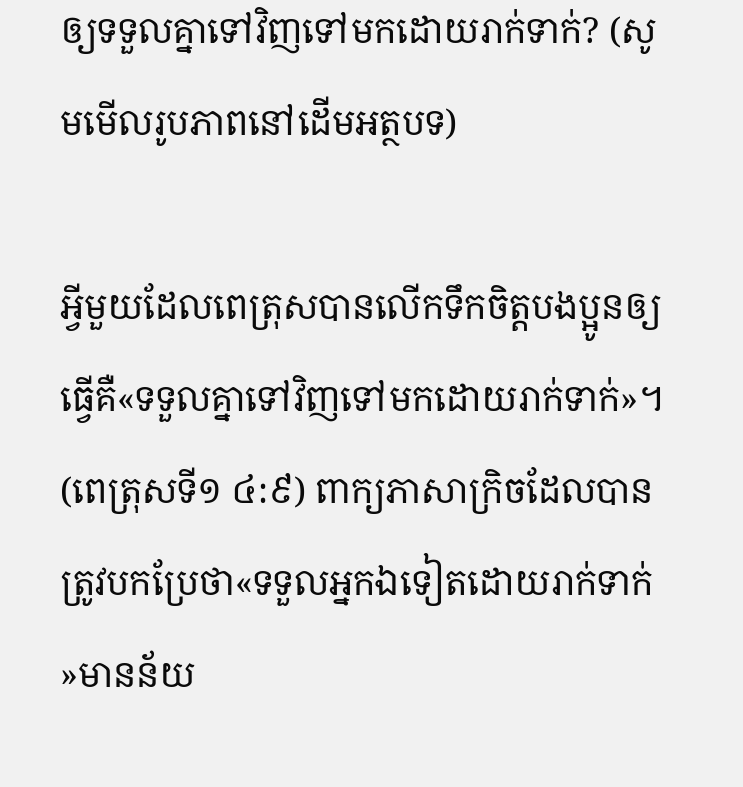ឲ្យទទួលគ្នាទៅវិញទៅមកដោយរាក់ទាក់? (សូមមើលរូបភាពនៅដើមអត្ថបទ)

អ្វីមួយដែលពេត្រុសបានលើកទឹកចិត្ដបងប្អូនឲ្យធ្វើគឺ«ទទួលគ្នាទៅវិញទៅមកដោយរាក់ទាក់»។ (ពេត្រុសទី១ ៤:៩) ពាក្យភាសាក្រិចដែលបានត្រូវបកប្រែថា«ទទួលអ្នកឯទៀតដោយរាក់ទាក់»មានន័យ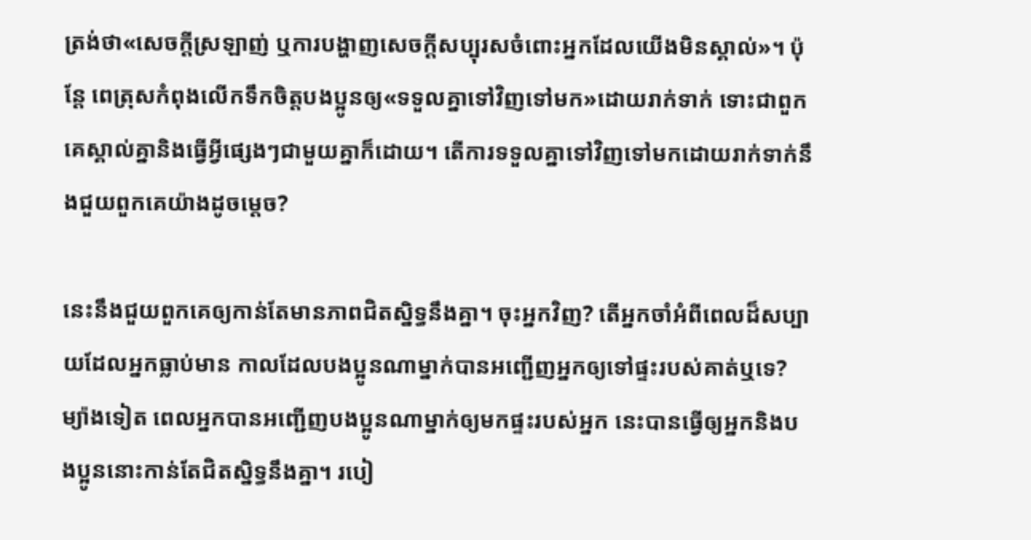ត្រង់ថា«សេចក្ដីស្រឡាញ់ ឬការបង្ហាញសេចក្ដីសប្បុរសចំពោះអ្នកដែលយើងមិនស្គាល់»។ ប៉ុន្ដែ ពេត្រុសកំពុងលើកទឹកចិត្ដបងប្អូនឲ្យ«ទទួលគ្នាទៅវិញទៅមក»ដោយរាក់ទាក់ ទោះជាពួកគេស្គាល់គ្នានិងធ្វើអ្វីផ្សេងៗជាមួយគ្នាក៏ដោយ។ តើការទទួលគ្នាទៅវិញទៅមកដោយរាក់ទាក់នឹងជួយពួកគេយ៉ាងដូចម្ដេច?

នេះនឹងជួយពួកគេឲ្យកាន់តែមានភាពជិតស្និទ្ធនឹងគ្នា។ ចុះអ្នកវិញ? តើអ្នកចាំអំពីពេលដ៏សប្បាយដែលអ្នកធ្លាប់មាន កាលដែលបងប្អូនណាម្នាក់បានអញ្ជើញអ្នកឲ្យទៅផ្ទះរបស់គាត់ឬទេ? ម្យ៉ាងទៀត ពេលអ្នកបានអញ្ជើញបងប្អូនណាម្នាក់ឲ្យមកផ្ទះរបស់អ្នក នេះបានធ្វើឲ្យអ្នកនិងបងប្អូននោះកាន់តែជិតស្និទ្ធនឹងគ្នា។ របៀ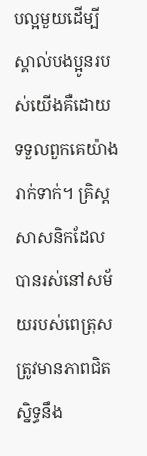បល្អមួយដើម្បីស្គាល់បងប្អូនរបស់យើងគឺដោយទទួលពួកគេយ៉ាងរាក់ទាក់។ គ្រិស្ដសាសនិកដែលបានរស់នៅសម័យរបស់ពេត្រុស ត្រូវមានភាពជិតស្និទ្ធនឹង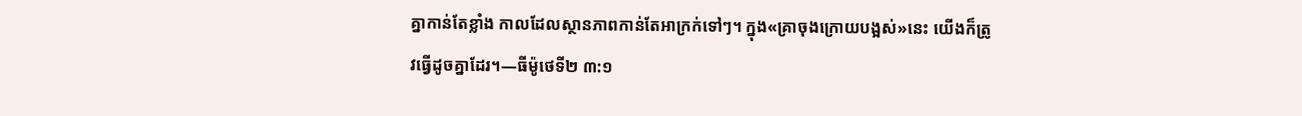គ្នាកាន់តែខ្លាំង កាលដែលស្ថានភាពកាន់តែអាក្រក់ទៅៗ។ ក្នុង«គ្រាចុងក្រោយបង្អស់»នេះ យើងក៏ត្រូវធ្វើដូចគ្នាដែរ។—ធីម៉ូថេទី២ ៣:១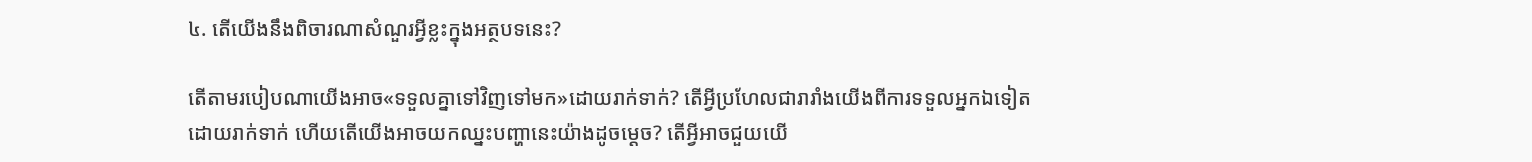៤. តើយើងនឹងពិចារណាសំណួរអ្វីខ្លះក្នុងអត្ថបទនេះ?

តើតាមរបៀបណាយើងអាច«ទទួលគ្នាទៅវិញទៅមក»ដោយរាក់ទាក់? តើអ្វីប្រហែលជារារាំងយើងពីការទទួលអ្នកឯទៀតដោយរាក់ទាក់ ហើយតើយើងអាចយកឈ្នះបញ្ហានេះយ៉ាងដូចម្ដេច? តើអ្វីអាចជួយយើ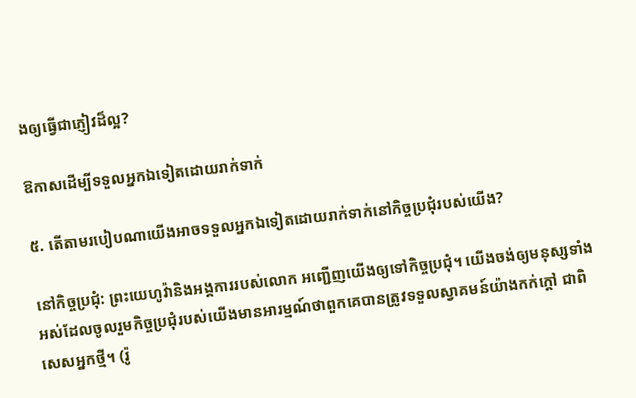ងឲ្យធ្វើជាភ្ញៀវដ៏ល្អ?

ឱកាសដើម្បីទទួលអ្នកឯទៀតដោយរាក់ទាក់

៥. តើតាមរបៀបណាយើងអាចទទួលអ្នកឯទៀតដោយរាក់ទាក់នៅកិច្ចប្រជុំរបស់យើង?

នៅកិច្ចប្រជុំ: ព្រះយេហូវ៉ានិងអង្គការរបស់លោក អញ្ជើញយើងឲ្យទៅកិច្ចប្រជុំ។ យើងចង់ឲ្យមនុស្សទាំងអស់ដែលចូលរួមកិច្ចប្រជុំរបស់យើងមានអារម្មណ៍ថាពួកគេបានត្រូវទទួលស្វាគមន៍យ៉ាងកក់ក្ដៅ ជាពិសេសអ្នកថ្មី។ (រ៉ូ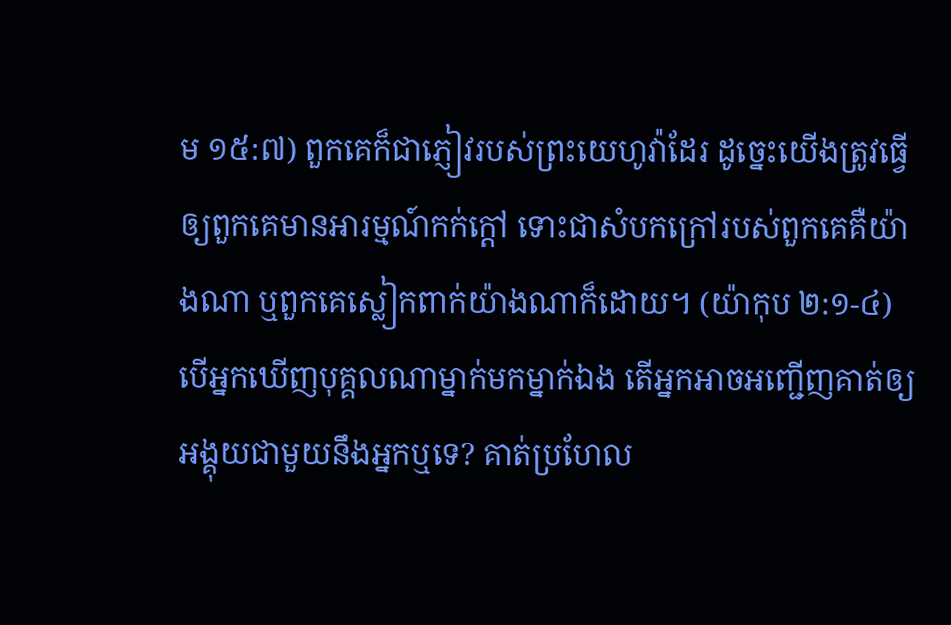ម ១៥:៧) ពួកគេក៏ជាភ្ញៀវរបស់ព្រះយេហូវ៉ាដែរ ដូច្នេះយើងត្រូវធ្វើឲ្យពួកគេមានអារម្មណ៍កក់ក្ដៅ ទោះជាសំបកក្រៅរបស់ពួកគេគឺយ៉ាងណា ឬពួកគេស្លៀកពាក់យ៉ាងណាក៏ដោយ។ (យ៉ាកុប ២:១-៤) បើអ្នកឃើញបុគ្គលណាម្នាក់មកម្នាក់ឯង តើអ្នកអាចអញ្ជើញគាត់ឲ្យអង្គុយជាមួយនឹងអ្នកឬទេ? គាត់ប្រហែល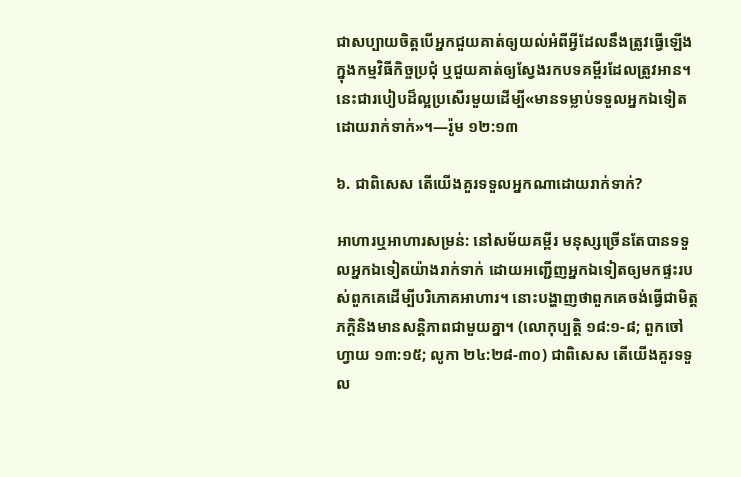ជាសប្បាយចិត្ដបើអ្នកជួយគាត់ឲ្យយល់អំពីអ្វីដែលនឹងត្រូវធ្វើឡើងក្នុងកម្មវិធីកិច្ចប្រជុំ ឬជួយគាត់ឲ្យស្វែងរកបទគម្ពីរដែលត្រូវអាន។ នេះជារបៀបដ៏ល្អប្រសើរមួយដើម្បី«មានទម្លាប់ទទួលអ្នកឯទៀតដោយរាក់ទាក់»។—រ៉ូម ១២:១៣

៦. ជាពិសេស តើយើងគួរទទួលអ្នកណាដោយរាក់ទាក់?

អាហារឬអាហារសម្រន់: នៅសម័យគម្ពីរ មនុស្សច្រើនតែបានទទួលអ្នកឯទៀតយ៉ាងរាក់ទាក់ ដោយអញ្ជើញអ្នកឯទៀតឲ្យមកផ្ទះរបស់ពួកគេដើម្បីបរិភោគអាហារ។ នោះបង្ហាញថាពួកគេចង់ធ្វើជាមិត្ដភក្ដិនិងមានសន្ដិភាពជាមួយគ្នា។ (លោកុប្បត្ដិ ១៨:១-៨; ពួកចៅហ្វាយ ១៣:១៥; លូកា ២៤:២៨-៣០) ជាពិសេស តើយើងគួរទទួល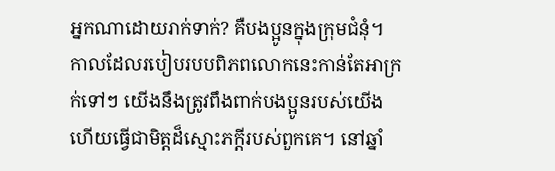អ្នកណាដោយរាក់ទាក់? គឺបងប្អូនក្នុងក្រុមជំនុំ។ កាលដែលរបៀបរបបពិភពលោកនេះកាន់តែអាក្រក់ទៅៗ យើងនឹងត្រូវពឹងពាក់បងប្អូនរបស់យើង ហើយធ្វើជាមិត្ដដ៏ស្មោះភក្ដីរបស់ពួកគេ។ នៅឆ្នាំ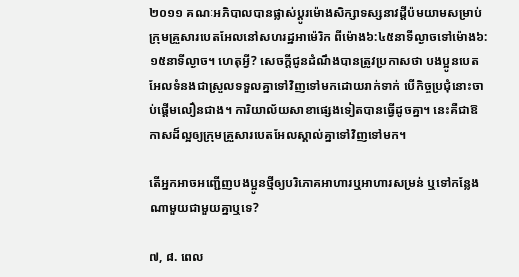២០១១ គណៈអភិបាលបានផ្លាស់ប្ដូរម៉ោងសិក្សាទស្សនាវដ្ដីប៉មយាមសម្រាប់ក្រុមគ្រួសារបេតអែលនៅសហរដ្ឋអាម៉េរិក ពីម៉ោង៦:៤៥នាទីល្ងាចទៅម៉ោង៦:១៥នាទីល្ងាច។ ហេតុអ្វី? សេចក្ដីជូនដំណឹងបានត្រូវប្រកាសថា បងប្អូនបេតអែលទំនងជាស្រួលទទួលគ្នាទៅវិញទៅមកដោយរាក់ទាក់ បើកិច្ចប្រជុំនោះចាប់ផ្ដើមលឿនជាង។ ការិយាល័យសាខាផ្សេងទៀតបានធ្វើដូចគ្នា។ នេះគឺជាឱកាសដ៏ល្អឲ្យក្រុមគ្រួសារបេតអែលស្គាល់គ្នាទៅវិញទៅមក។

តើអ្នកអាចអញ្ជើញបងប្អូនថ្មីឲ្យបរិភោគអាហារឬអាហារសម្រន់ ឬទៅកន្លែងណាមួយជាមួយគ្នាឬទេ?

៧, ៨. ពេល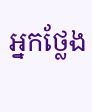អ្នកថ្លែង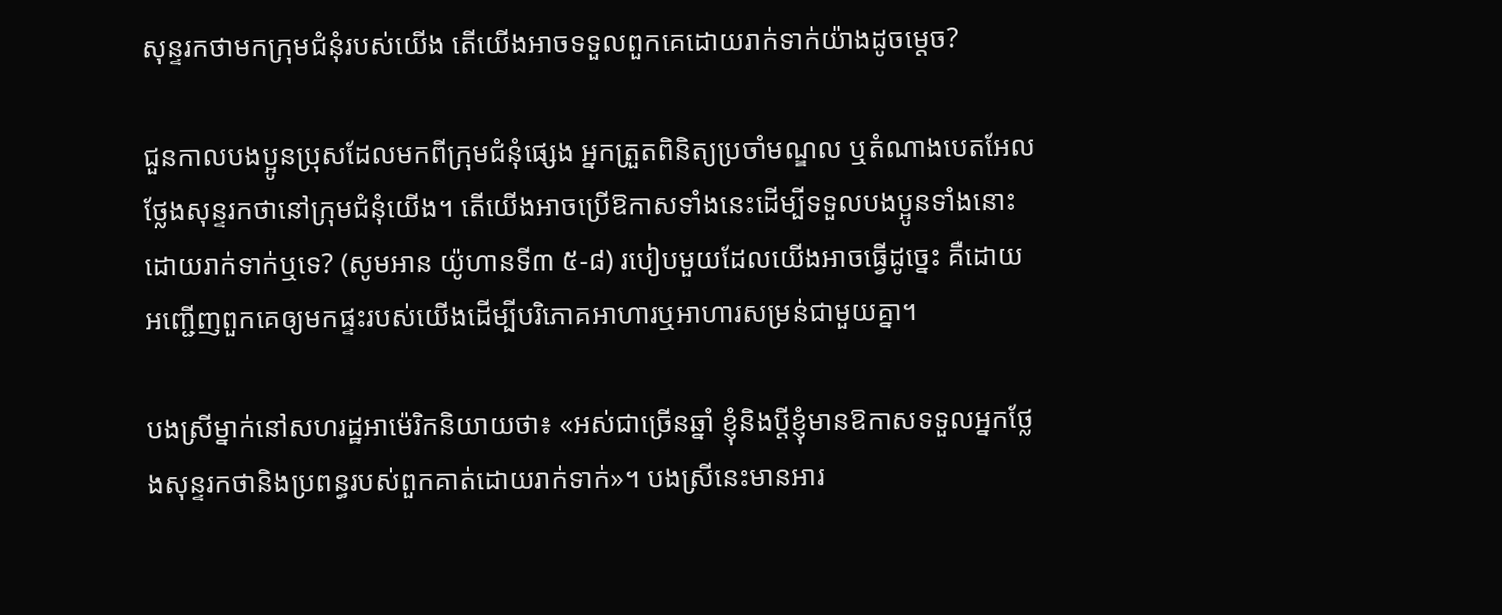សុន្ទរកថាមកក្រុមជំនុំរបស់យើង តើយើងអាចទទួលពួកគេដោយរាក់ទាក់យ៉ាងដូចម្ដេច?

ជួនកាលបងប្អូនប្រុសដែលមកពីក្រុមជំនុំផ្សេង អ្នកត្រួតពិនិត្យប្រចាំមណ្ឌល ឬតំណាងបេតអែលថ្លែងសុន្ទរកថានៅក្រុមជំនុំយើង។ តើយើងអាចប្រើឱកាសទាំងនេះដើម្បីទទួលបងប្អូនទាំងនោះដោយរាក់ទាក់ឬទេ? (សូមអាន យ៉ូហានទី៣ ៥-៨) របៀបមួយដែលយើងអាចធ្វើដូច្នេះ គឺដោយអញ្ជើញពួកគេឲ្យមកផ្ទះរបស់យើងដើម្បីបរិភោគអាហារឬអាហារសម្រន់ជាមួយគ្នា។

បងស្រីម្នាក់នៅសហរដ្ឋអាម៉េរិកនិយាយថា៖ «អស់ជាច្រើនឆ្នាំ ខ្ញុំនិងប្ដីខ្ញុំមានឱកាសទទួលអ្នកថ្លែងសុន្ទរកថានិងប្រពន្ធរបស់ពួកគាត់ដោយរាក់ទាក់»។ បងស្រីនេះមានអារ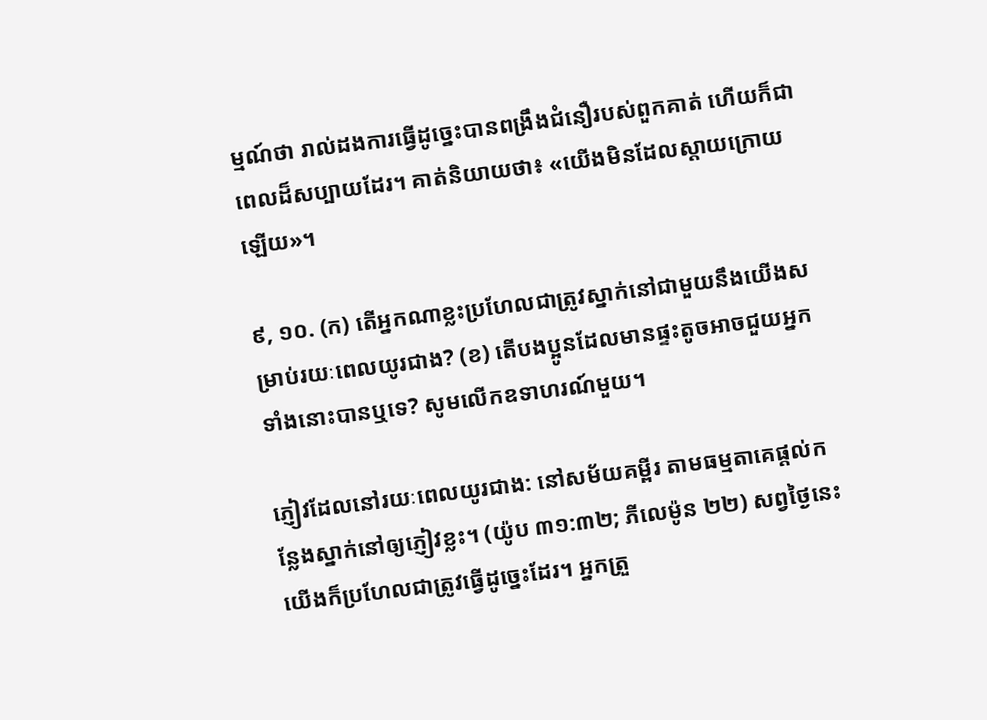ម្មណ៍ថា រាល់ដងការធ្វើដូច្នេះបានពង្រឹងជំនឿរបស់ពួកគាត់ ហើយក៏ជាពេលដ៏សប្បាយដែរ។ គាត់និយាយថា៖ «យើងមិនដែលស្តាយក្រោយឡើយ»។

៩, ១០. (ក) តើអ្នកណាខ្លះប្រហែលជាត្រូវស្នាក់នៅជាមួយនឹងយើងសម្រាប់រយៈពេលយូរជាង? (ខ) តើបងប្អូនដែលមានផ្ទះតូចអាចជួយអ្នកទាំងនោះបានឬទេ? សូមលើកឧទាហរណ៍មួយ។

ភ្ញៀវដែលនៅរយៈពេលយូរជាង: នៅសម័យគម្ពីរ តាមធម្មតាគេផ្ដល់កន្លែងស្នាក់នៅឲ្យភ្ញៀវខ្លះ។ (យ៉ូប ៣១:៣២; ភីលេម៉ូន ២២) សព្វថ្ងៃនេះ យើងក៏ប្រហែលជាត្រូវធ្វើដូច្នេះដែរ។ អ្នកត្រួ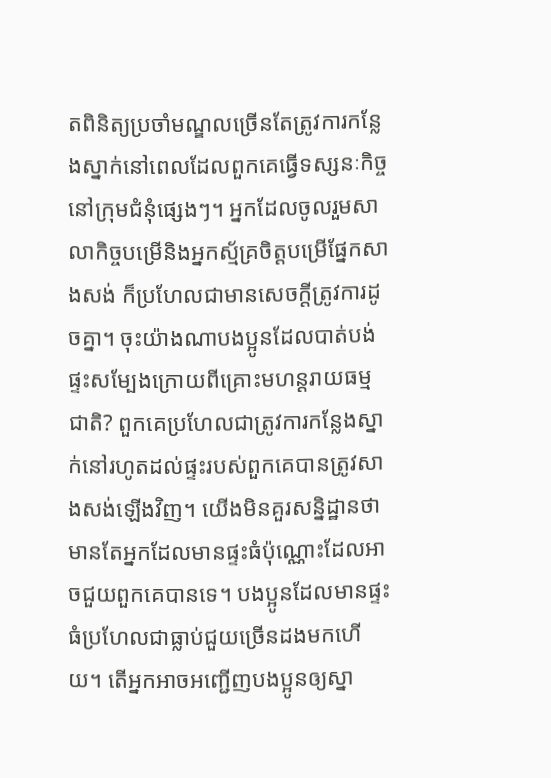តពិនិត្យប្រចាំមណ្ឌលច្រើនតែត្រូវការកន្លែងស្នាក់នៅពេលដែលពួកគេធ្វើទស្សនៈកិច្ចនៅក្រុមជំនុំផ្សេងៗ។ អ្នកដែលចូលរួមសាលាកិច្ចបម្រើនិងអ្នកស្ម័គ្រចិត្ដបម្រើផ្នែកសាងសង់ ក៏ប្រហែលជាមានសេចក្ដីត្រូវការដូចគ្នា។ ចុះយ៉ាងណាបងប្អូនដែលបាត់បង់ផ្ទះសម្បែងក្រោយពីគ្រោះមហន្ដរាយធម្មជាតិ? ពួកគេប្រហែលជាត្រូវការកន្លែងស្នាក់នៅរហូតដល់ផ្ទះរបស់ពួកគេបានត្រូវសាងសង់ឡើងវិញ។ យើងមិនគួរសន្និដ្ឋានថាមានតែអ្នកដែលមានផ្ទះធំប៉ុណ្ណោះដែលអាចជួយពួកគេបានទេ។ បងប្អូនដែលមានផ្ទះធំប្រហែលជាធ្លាប់ជួយច្រើនដងមកហើយ។ តើអ្នកអាចអញ្ជើញបងប្អូនឲ្យស្នា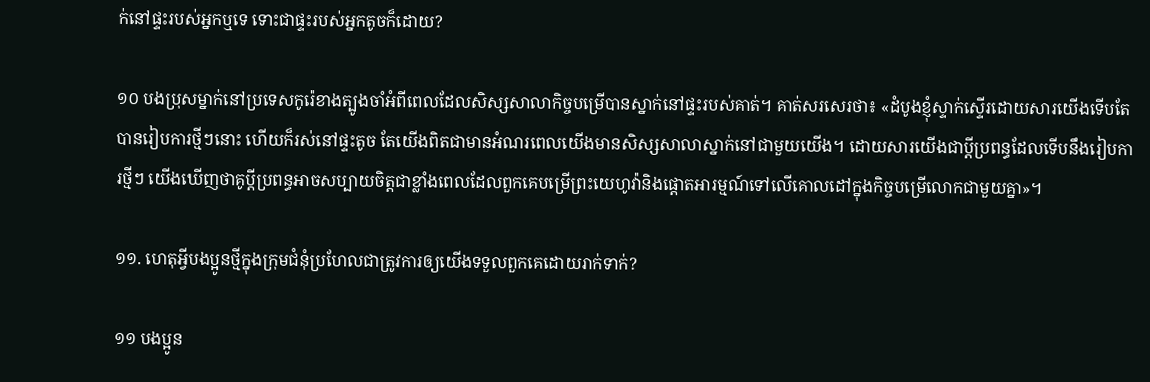ក់នៅផ្ទះរបស់អ្នកឬទេ ទោះជាផ្ទះរបស់អ្នកតូចក៏ដោយ?

១០ បងប្រុសម្នាក់នៅប្រទេសកូរ៉េខាងត្បូងចាំអំពីពេលដែលសិស្សសាលាកិច្ចបម្រើបានស្នាក់នៅផ្ទះរបស់គាត់។ គាត់សរសេរថា៖ «ដំបូងខ្ញុំស្ទាក់ស្ទើរដោយសារយើងទើបតែបានរៀបការថ្មីៗនោះ ហើយក៏រស់នៅផ្ទះតូច តែយើងពិតជាមានអំណរពេលយើងមានសិស្សសាលាស្នាក់នៅជាមួយយើង។ ដោយសារយើងជាប្ដីប្រពន្ធដែលទើបនឹងរៀបការថ្មីៗ យើងឃើញថាគូប្ដីប្រពន្ធអាចសប្បាយចិត្ដជាខ្លាំងពេលដែលពួកគេបម្រើព្រះយេហូវ៉ានិងផ្ដោតអារម្មណ៍ទៅលើគោលដៅក្នុងកិច្ចបម្រើលោកជាមួយគ្នា»។

១១. ហេតុអ្វីបងប្អូនថ្មីក្នុងក្រុមជំនុំប្រហែលជាត្រូវការឲ្យយើងទទួលពួកគេដោយរាក់ទាក់?

១១ បងប្អូន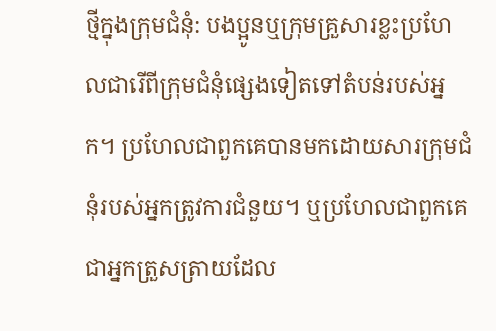ថ្មីក្នុងក្រុមជំនុំ: បងប្អូនឬក្រុមគ្រួសារខ្លះប្រហែលជារើពីក្រុមជំនុំផ្សេងទៀតទៅតំបន់របស់អ្នក។ ប្រហែលជាពួកគេបានមកដោយសារក្រុមជំនុំរបស់អ្នកត្រូវការជំនួយ។ ឬប្រហែលជាពួកគេជាអ្នកត្រួសត្រាយដែល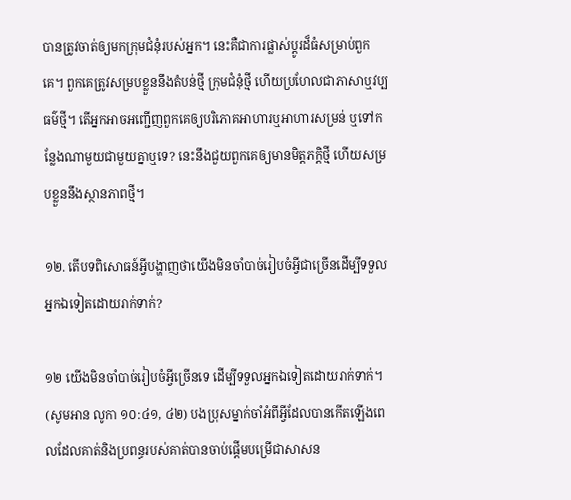បានត្រូវចាត់ឲ្យមកក្រុមជំនុំរបស់អ្នក។ នេះគឺជាការផ្លាស់ប្ដូរដ៏ធំសម្រាប់ពួកគេ។ ពួកគេត្រូវសម្របខ្លួននឹងតំបន់ថ្មី ក្រុមជំនុំថ្មី ហើយប្រហែលជាភាសាឬវប្បធម៌ថ្មី។ តើអ្នកអាចអញ្ជើញពួកគេឲ្យបរិភោគអាហារឬអាហារសម្រន់ ឬទៅកន្លែងណាមួយជាមួយគ្នាឬទេ? នេះនឹងជួយពួកគេឲ្យមានមិត្ដភក្ដិថ្មី ហើយសម្របខ្លួននឹងស្ថានភាពថ្មី។

១២. តើបទពិសោធន៍អ្វីបង្ហាញថាយើងមិនចាំបាច់រៀបចំអ្វីជាច្រើនដើម្បីទទួលអ្នកឯទៀតដោយរាក់ទាក់?

១២ យើងមិនចាំបាច់រៀបចំអ្វីច្រើនទេ ដើម្បីទទួលអ្នកឯទៀតដោយរាក់ទាក់។ (សូមអាន លូកា ១០:៤១, ៤២) បងប្រុសម្នាក់ចាំអំពីអ្វីដែលបានកើតឡើងពេលដែលគាត់និងប្រពន្ធរបស់គាត់បានចាប់ផ្ដើមបម្រើជាសាសន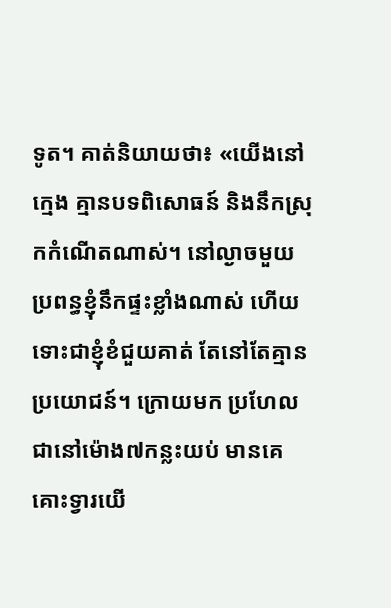ទូត។ គាត់និយាយថា៖ «យើងនៅក្មេង គ្មានបទពិសោធន៍ និងនឹកស្រុកកំណើតណាស់។ នៅល្ងាចមួយ ប្រពន្ធខ្ញុំនឹកផ្ទះខ្លាំងណាស់ ហើយទោះជាខ្ញុំខំជួយគាត់ តែនៅតែគ្មានប្រយោជន៍។ ក្រោយមក ប្រហែលជានៅម៉ោង៧កន្លះយប់ មានគេគោះទ្វារយើ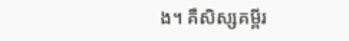ង។ គឺសិស្សគម្ពីរ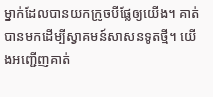ម្នាក់ដែលបានយកក្រូចបីផ្លែឲ្យយើង។ គាត់បានមកដើម្បីស្វាគមន៍សាសនទូតថ្មី។ យើងអញ្ជើញគាត់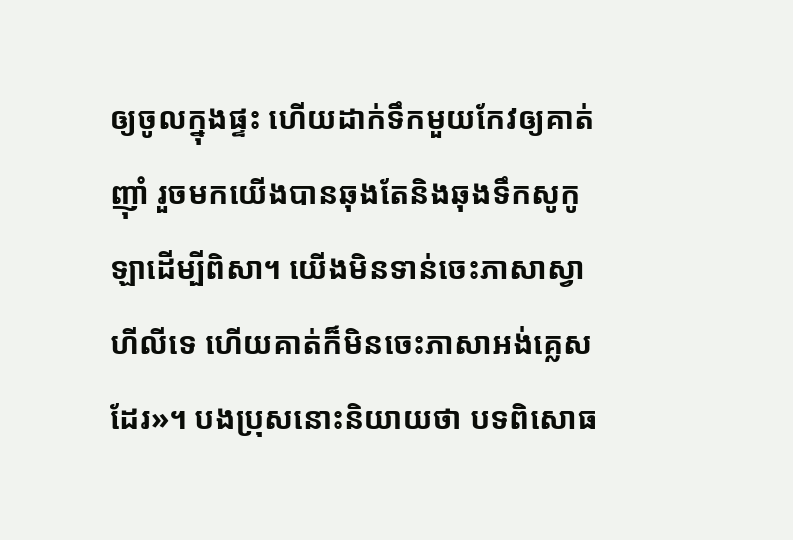ឲ្យចូលក្នុងផ្ទះ ហើយដាក់ទឹកមួយកែវឲ្យគាត់ញ៉ាំ រួចមកយើងបានឆុងតែនិងឆុងទឹកសូកូឡាដើម្បីពិសា។ យើងមិនទាន់ចេះភាសាស្វាហីលីទេ ហើយគាត់ក៏មិនចេះភាសាអង់គ្លេសដែរ»។ បងប្រុសនោះនិយាយថា បទពិសោធ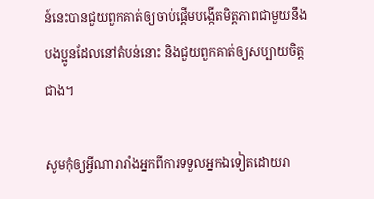ន៍នេះបានជួយពួកគាត់ឲ្យចាប់ផ្ដើមបង្កើតមិត្ដភាពជាមួយនឹងបងប្អូនដែលនៅតំបន់នោះ និងជួយពួកគាត់ឲ្យសប្បាយចិត្ដជាង។

សូមកុំឲ្យអ្វីណារារាំងអ្នកពីការទទួលអ្នកឯទៀតដោយរា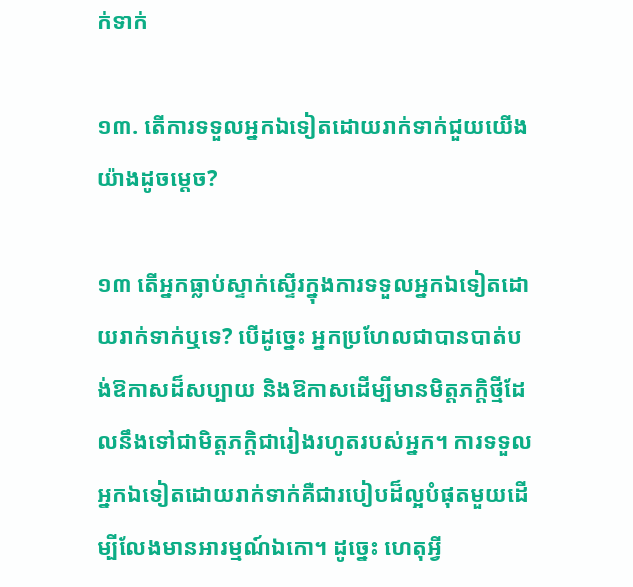ក់ទាក់

១៣. តើការទទួលអ្នកឯទៀតដោយរាក់ទាក់ជួយយើងយ៉ាងដូចម្ដេច?

១៣ តើអ្នកធ្លាប់ស្ទាក់ស្ទើរក្នុងការទទួលអ្នកឯទៀតដោយរាក់ទាក់ឬទេ? បើដូច្នេះ អ្នកប្រហែលជាបានបាត់បង់ឱកាសដ៏សប្បាយ និងឱកាសដើម្បីមានមិត្ដភក្ដិថ្មីដែលនឹងទៅជាមិត្ដភក្ដិជារៀងរហូតរបស់អ្នក។ ការទទួលអ្នកឯទៀតដោយរាក់ទាក់គឺជារបៀបដ៏ល្អបំផុតមួយដើម្បីលែងមានអារម្មណ៍ឯកោ។ ដូច្នេះ ហេតុអ្វី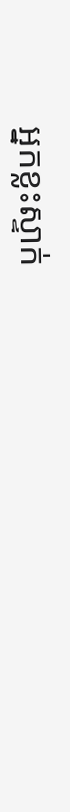អ្នកខ្លះស្ទាក់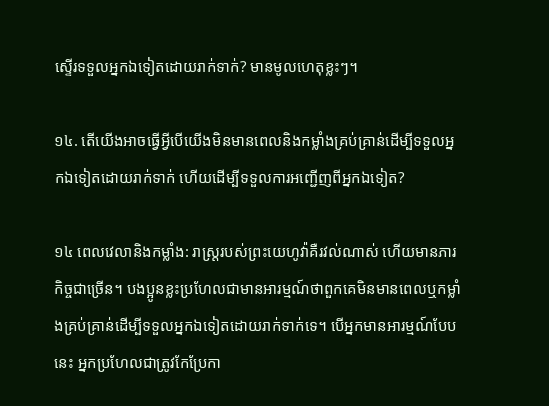ស្ទើរទទួលអ្នកឯទៀតដោយរាក់ទាក់? មានមូលហេតុខ្លះៗ។

១៤. តើយើងអាចធ្វើអ្វីបើយើងមិនមានពេលនិងកម្លាំងគ្រប់គ្រាន់ដើម្បីទទួលអ្នកឯទៀតដោយរាក់ទាក់ ហើយដើម្បីទទួលការអញ្ជើញពីអ្នកឯទៀត?

១៤ ពេលវេលានិងកម្លាំង: រាស្ដ្ររបស់ព្រះយេហូវ៉ាគឺរវល់ណាស់ ហើយមានភារកិច្ចជាច្រើន។ បងប្អូនខ្លះប្រហែលជាមានអារម្មណ៍ថាពួកគេមិនមានពេលឬកម្លាំងគ្រប់គ្រាន់ដើម្បីទទួលអ្នកឯទៀតដោយរាក់ទាក់ទេ។ បើអ្នកមានអារម្មណ៍បែបនេះ អ្នកប្រហែលជាត្រូវកែប្រែកា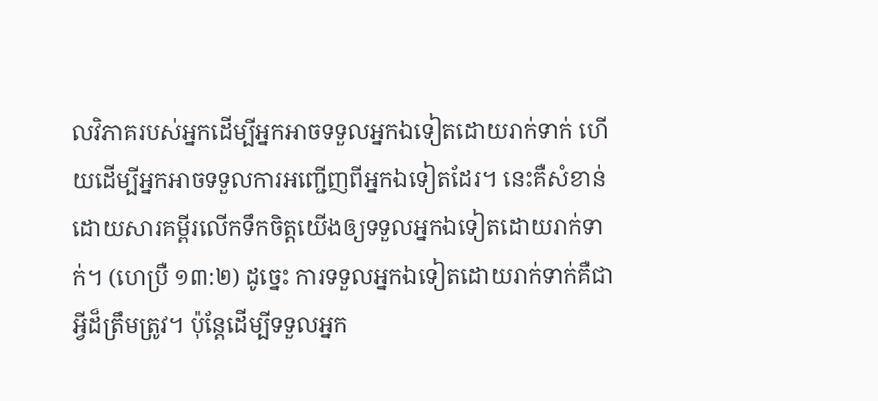លវិភាគរបស់អ្នកដើម្បីអ្នកអាចទទួលអ្នកឯទៀតដោយរាក់ទាក់ ហើយដើម្បីអ្នកអាចទទួលការអញ្ជើញពីអ្នកឯទៀតដែរ។ នេះគឺសំខាន់ដោយសារគម្ពីរលើកទឹកចិត្ដយើងឲ្យទទួលអ្នកឯទៀតដោយរាក់ទាក់។ (ហេប្រឺ ១៣:២) ដូច្នេះ ការទទួលអ្នកឯទៀតដោយរាក់ទាក់គឺជាអ្វីដ៏ត្រឹមត្រូវ។ ប៉ុន្ដែដើម្បីទទួលអ្នក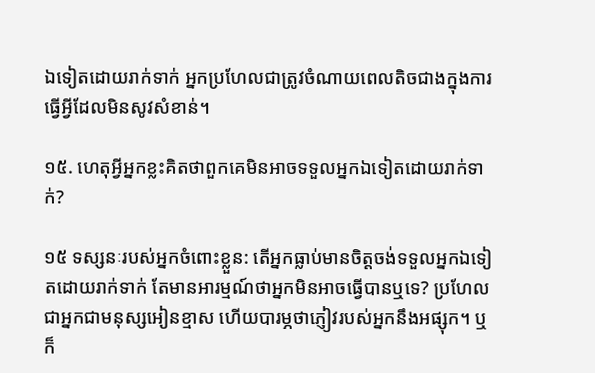ឯទៀតដោយរាក់ទាក់ អ្នកប្រហែលជាត្រូវចំណាយពេលតិចជាងក្នុងការធ្វើអ្វីដែលមិនសូវសំខាន់។

១៥. ហេតុអ្វីអ្នកខ្លះគិតថាពួកគេមិនអាចទទួលអ្នកឯទៀតដោយរាក់ទាក់?

១៥ ទស្សនៈរបស់អ្នកចំពោះខ្លួន: តើអ្នកធ្លាប់មានចិត្ដចង់ទទួលអ្នកឯទៀតដោយរាក់ទាក់ តែមានអារម្មណ៍ថាអ្នកមិនអាចធ្វើបានឬទេ? ប្រហែលជាអ្នកជាមនុស្សអៀនខ្មាស ហើយបារម្ភថាភ្ញៀវរបស់អ្នកនឹងអផ្សុក។ ឬក៏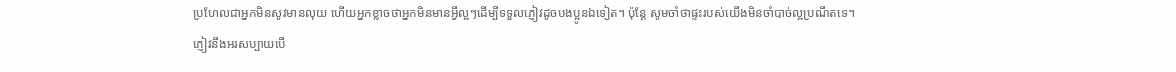ប្រហែលជាអ្នកមិនសូវមានលុយ ហើយអ្នកខ្លាចថាអ្នកមិនមានអ្វីល្អៗដើម្បីទទួលភ្ញៀវដូចបងប្អូនឯទៀត។ ប៉ុន្ដែ សូមចាំថាផ្ទះរបស់យើងមិនចាំបាច់ល្អប្រណីតទេ។ ភ្ញៀវនឹងអរសប្បាយបើ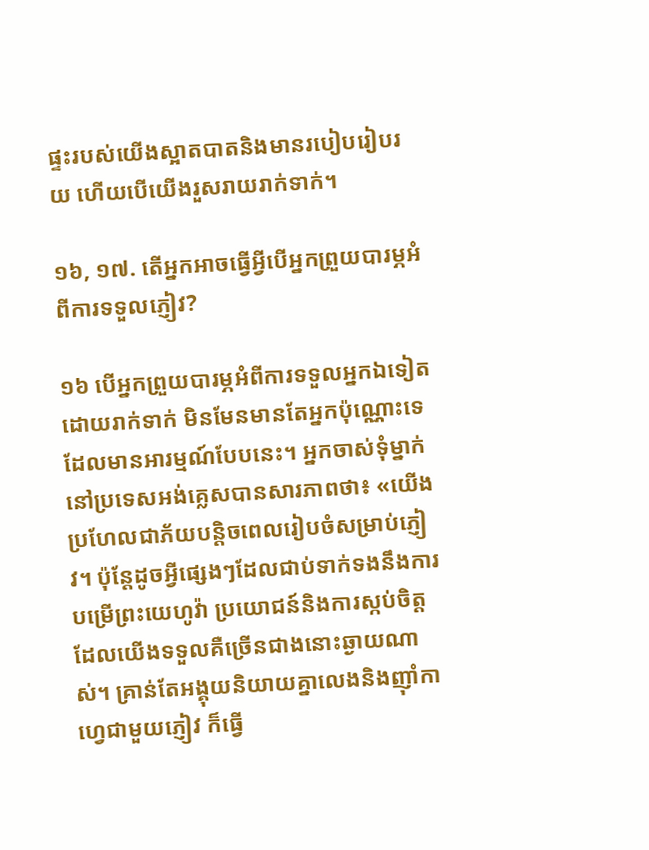ផ្ទះរបស់យើងស្អាតបាតនិងមានរបៀបរៀបរយ ហើយបើយើងរួសរាយរាក់ទាក់។

១៦, ១៧. តើអ្នកអាចធ្វើអ្វីបើអ្នកព្រួយបារម្ភអំពីការទទួលភ្ញៀវ?

១៦ បើអ្នកព្រួយបារម្ភអំពីការទទួលអ្នកឯទៀតដោយរាក់ទាក់ មិនមែនមានតែអ្នកប៉ុណ្ណោះទេដែលមានអារម្មណ៍បែបនេះ។ អ្នកចាស់ទុំម្នាក់នៅប្រទេសអង់គ្លេសបានសារភាពថា៖ «យើងប្រហែលជាភ័យបន្ដិចពេលរៀបចំសម្រាប់ភ្ញៀវ។ ប៉ុន្ដែដូចអ្វីផ្សេងៗដែលជាប់ទាក់ទងនឹងការបម្រើព្រះយេហូវ៉ា ប្រយោជន៍និងការស្កប់ចិត្ដដែលយើងទទួលគឺច្រើនជាងនោះឆ្ងាយណាស់។ គ្រាន់តែអង្គុយនិយាយគ្នាលេងនិងញ៉ាំកាហ្វេជាមួយភ្ញៀវ ក៏ធ្វើ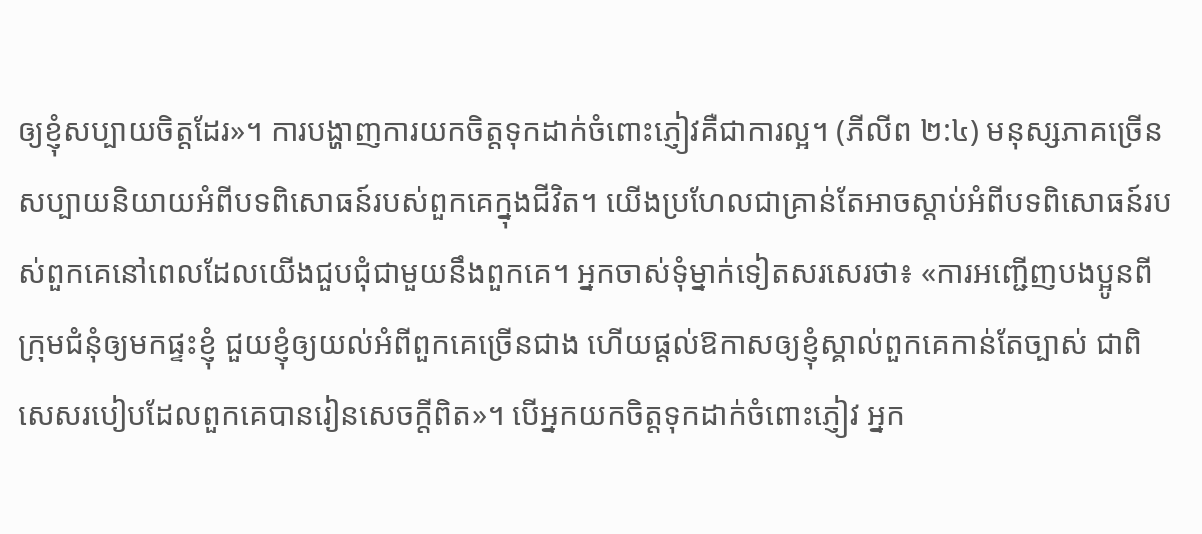ឲ្យខ្ញុំសប្បាយចិត្ដដែរ»។ ការបង្ហាញការយកចិត្ដទុកដាក់ចំពោះភ្ញៀវគឺជាការល្អ។ (ភីលីព ២:៤) មនុស្សភាគច្រើនសប្បាយនិយាយអំពីបទពិសោធន៍របស់ពួកគេក្នុងជីវិត។ យើងប្រហែលជាគ្រាន់តែអាចស្តាប់អំពីបទពិសោធន៍របស់ពួកគេនៅពេលដែលយើងជួបជុំជាមួយនឹងពួកគេ។ អ្នកចាស់ទុំម្នាក់ទៀតសរសេរថា៖ «ការអញ្ជើញបងប្អូនពីក្រុមជំនុំឲ្យមកផ្ទះខ្ញុំ ជួយខ្ញុំឲ្យយល់អំពីពួកគេច្រើនជាង ហើយផ្ដល់ឱកាសឲ្យខ្ញុំស្គាល់ពួកគេកាន់តែច្បាស់ ជាពិសេសរបៀបដែលពួកគេបានរៀនសេចក្ដីពិត»។ បើអ្នកយកចិត្ដទុកដាក់ចំពោះភ្ញៀវ អ្នក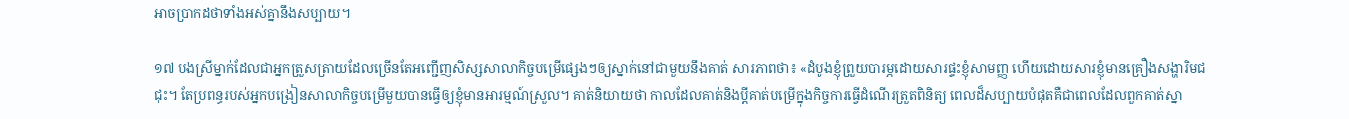អាចប្រាកដថាទាំងអស់គ្នានឹងសប្បាយ។

១៧ បងស្រីម្នាក់ដែលជាអ្នកត្រួសត្រាយដែលច្រើនតែអញ្ជើញសិស្សសាលាកិច្ចបម្រើផ្សេងៗឲ្យស្នាក់នៅជាមួយនឹងគាត់ សារភាពថា៖ «ដំបូងខ្ញុំព្រួយបារម្ភដោយសារផ្ទះខ្ញុំសាមញ្ញ ហើយដោយសារខ្ញុំមានគ្រឿងសង្ហារិមជជុះ។ តែប្រពន្ធរបស់អ្នកបង្រៀនសាលាកិច្ចបម្រើមួយបានធ្វើឲ្យខ្ញុំមានអារម្មណ៍ស្រួល។ គាត់និយាយថា កាលដែលគាត់និងប្ដីគាត់បម្រើក្នុងកិច្ចការធ្វើដំណើរត្រួតពិនិត្យ ពេលដ៏សប្បាយបំផុតគឺជាពេលដែលពួកគាត់ស្នា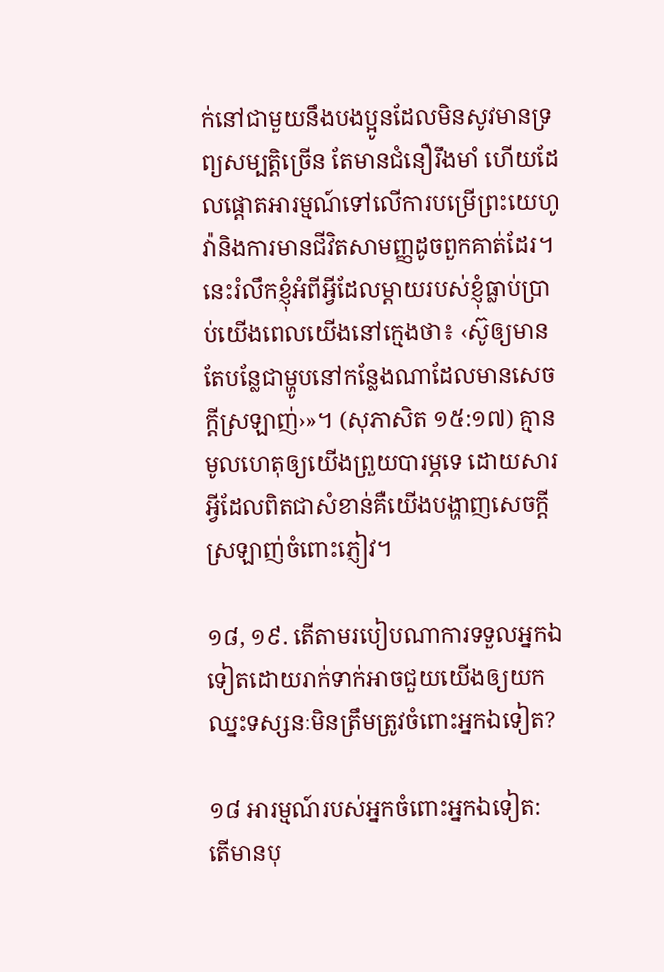ក់នៅជាមួយនឹងបងប្អូនដែលមិនសូវមានទ្រព្យសម្បត្ដិច្រើន តែមានជំនឿរឹងមាំ ហើយដែលផ្ដោតអារម្មណ៍ទៅលើការបម្រើព្រះយេហូវ៉ានិងការមានជីវិតសាមញ្ញដូចពួកគាត់ដែរ។ នេះរំលឹកខ្ញុំអំពីអ្វីដែលម្ដាយរបស់ខ្ញុំធ្លាប់ប្រាប់យើងពេលយើងនៅក្មេងថា៖ ‹ស៊ូឲ្យមានតែបន្លែជាម្ហូបនៅកន្លែងណាដែលមានសេចក្ដីស្រឡាញ់›»។ (សុភាសិត ១៥:១៧) គ្មានមូលហេតុឲ្យយើងព្រួយបារម្ភទេ ដោយសារអ្វីដែលពិតជាសំខាន់គឺយើងបង្ហាញសេចក្ដីស្រឡាញ់ចំពោះភ្ញៀវ។

១៨, ១៩. តើតាមរបៀបណាការទទួលអ្នកឯទៀតដោយរាក់ទាក់អាចជួយយើងឲ្យយកឈ្នះទស្សនៈមិនត្រឹមត្រូវចំពោះអ្នកឯទៀត?

១៨ អារម្មណ៍របស់អ្នកចំពោះអ្នកឯទៀត: តើមានបុ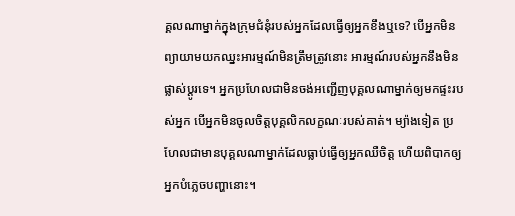គ្គលណាម្នាក់ក្នុងក្រុមជំនុំរបស់អ្នកដែលធ្វើឲ្យអ្នកខឹងឬទេ? បើអ្នកមិនព្យាយាមយកឈ្នះអារម្មណ៍មិនត្រឹមត្រូវនោះ អារម្មណ៍របស់អ្នកនឹងមិនផ្លាស់ប្ដូរទេ។ អ្នកប្រហែលជាមិនចង់អញ្ជើញបុគ្គលណាម្នាក់ឲ្យមកផ្ទះរបស់អ្នក បើអ្នកមិនចូលចិត្ដបុគ្គលិកលក្ខណៈរបស់គាត់។ ម្យ៉ាងទៀត ប្រហែលជាមានបុគ្គលណាម្នាក់ដែលធ្លាប់ធ្វើឲ្យអ្នកឈឺចិត្ដ ហើយពិបាកឲ្យអ្នកបំភ្លេចបញ្ហានោះ។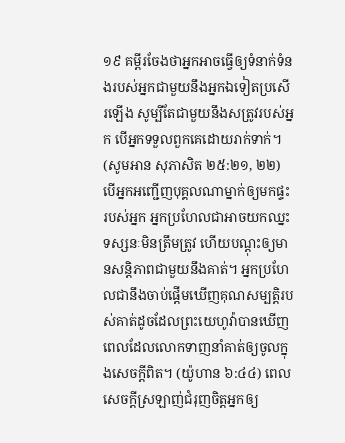១៩ គម្ពីរចែងថាអ្នកអាចធ្វើឲ្យទំនាក់ទំនងរបស់អ្នកជាមួយនឹងអ្នកឯទៀតប្រសើរឡើង សូម្បីតែជាមួយនឹងសត្រូវរបស់អ្នក បើអ្នកទទួលពួកគេដោយរាក់ទាក់។ (សូមអាន សុភាសិត ២៥:២១, ២២) បើអ្នកអញ្ជើញបុគ្គលណាម្នាក់ឲ្យមកផ្ទះរបស់អ្នក អ្នកប្រហែលជាអាចយកឈ្នះទស្សនៈមិនត្រឹមត្រូវ ហើយបណ្ដុះឲ្យមានសន្ដិភាពជាមួយនឹងគាត់។ អ្នកប្រហែលជានឹងចាប់ផ្ដើមឃើញគុណសម្បត្ដិរបស់គាត់ដូចដែលព្រះយេហូវ៉ាបានឃើញពេលដែលលោកទាញនាំគាត់ឲ្យចូលក្នុងសេចក្ដីពិត។ (យ៉ូហាន ៦:៤៤) ពេលសេចក្ដីស្រឡាញ់ជំរុញចិត្ដអ្នកឲ្យ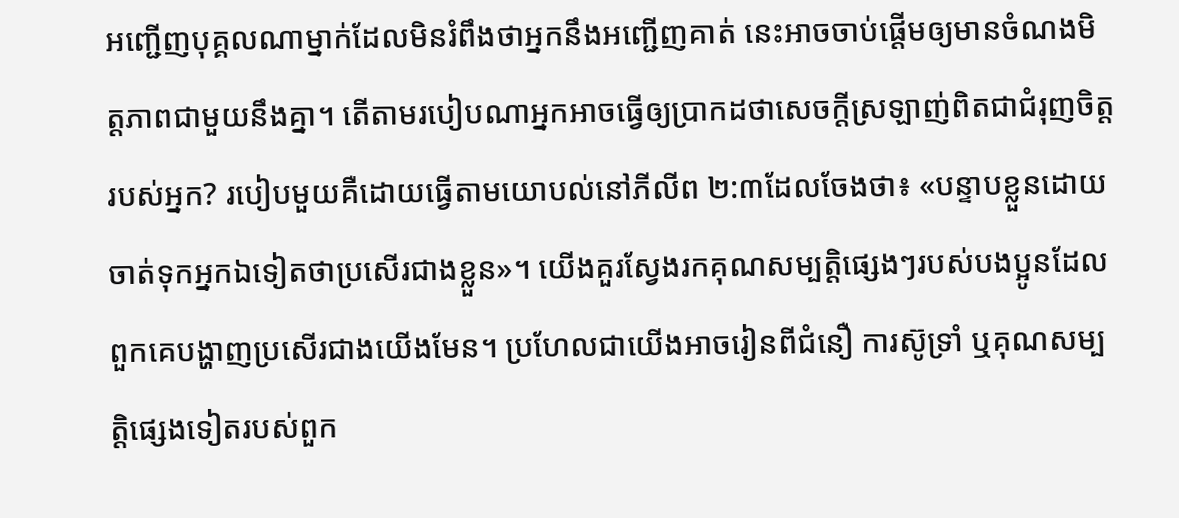អញ្ជើញបុគ្គលណាម្នាក់ដែលមិនរំពឹងថាអ្នកនឹងអញ្ជើញគាត់ នេះអាចចាប់ផ្ដើមឲ្យមានចំណងមិត្ដភាពជាមួយនឹងគ្នា។ តើតាមរបៀបណាអ្នកអាចធ្វើឲ្យប្រាកដថាសេចក្ដីស្រឡាញ់ពិតជាជំរុញចិត្ដរបស់អ្នក? របៀបមួយគឺដោយធ្វើតាមយោបល់នៅភីលីព ២:៣ដែលចែងថា៖ «បន្ទាបខ្លួនដោយចាត់ទុកអ្នកឯទៀតថាប្រសើរជាងខ្លួន»។ យើងគួរស្វែងរកគុណសម្បត្ដិផ្សេងៗរបស់បងប្អូនដែលពួកគេបង្ហាញប្រសើរជាងយើងមែន។ ប្រហែលជាយើងអាចរៀនពីជំនឿ ការស៊ូទ្រាំ ឬគុណសម្បត្ដិផ្សេងទៀតរបស់ពួក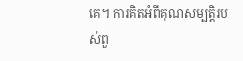គេ។ ការគិតអំពីគុណសម្បត្ដិរបស់ពួ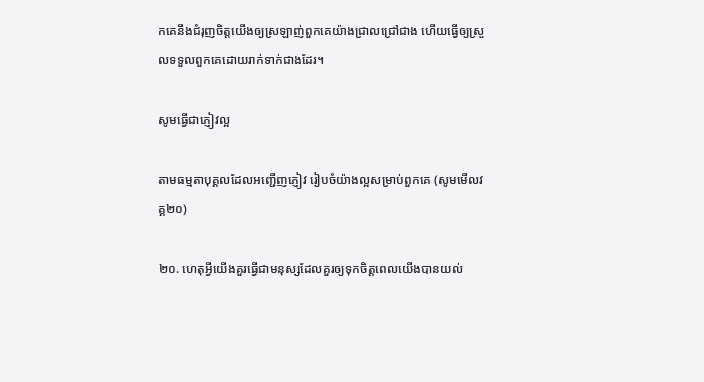កគេនឹងជំរុញចិត្ដយើងឲ្យស្រឡាញ់ពួកគេយ៉ាងជ្រាលជ្រៅជាង ហើយធ្វើឲ្យស្រួលទទួលពួកគេដោយរាក់ទាក់ជាងដែរ។

សូមធ្វើជាភ្ញៀវល្អ

តាមធម្មតាបុគ្គលដែលអញ្ជើញភ្ញៀវ រៀបចំយ៉ាងល្អសម្រាប់ពួកគេ (សូមមើលវគ្គ២០)

២០. ហេតុអ្វីយើងគួរធ្វើជាមនុស្សដែលគួរឲ្យទុកចិត្ដពេលយើងបានយល់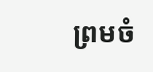ព្រមចំ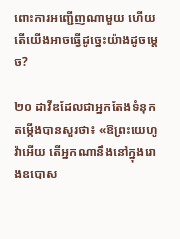ពោះការអញ្ជើញណាមួយ ហើយតើយើងអាចធ្វើដូច្នេះយ៉ាងដូចម្ដេច?

២០ ដាវីឌដែលជាអ្នកតែងទំនុកតម្កើងបានសួរថា៖ «ឱព្រះយេហូវ៉ាអើយ តើអ្នកណានឹងនៅក្នុងរោងឧបោស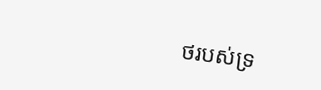ថរបស់ទ្រ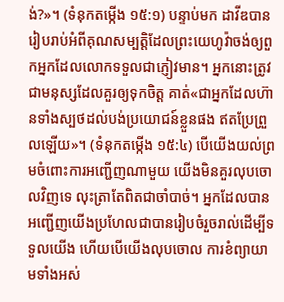ង់?»។ (ទំនុកតម្កើង ១៥:១) បន្ទាប់មក ដាវីឌបានរៀបរាប់អំពីគុណសម្បត្ដិដែលព្រះយេហូវ៉ាចង់ឲ្យពួកអ្នកដែលលោកទទួលជាភ្ញៀវមាន។ អ្នកនោះត្រូវជាមនុស្សដែលគួរឲ្យទុកចិត្ដ គាត់«ជាអ្នកដែលហ៊ានទាំងស្បថដល់បង់ប្រយោជន៍ខ្លួនផង ឥតប្រែព្រួលឡើយ»។ (ទំនុកតម្កើង ១៥:៤) បើយើងយល់ព្រមចំពោះការអញ្ជើញណាមួយ យើងមិនគួរលុបចោលវិញទេ លុះត្រាតែពិតជាចាំបាច់។ អ្នកដែលបានអញ្ជើញយើងប្រហែលជាបានរៀបចំរួចរាល់ដើម្បីទទួលយើង ហើយបើយើងលុបចោល ការខំព្យាយាមទាំងអស់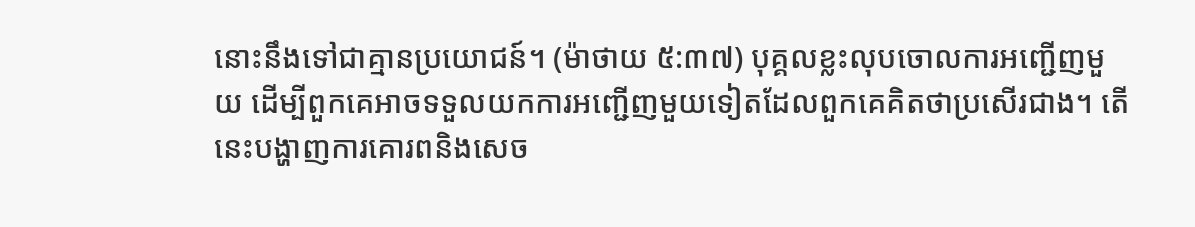នោះនឹងទៅជាគ្មានប្រយោជន៍។ (ម៉ាថាយ ៥:៣៧) បុគ្គលខ្លះលុបចោលការអញ្ជើញមួយ ដើម្បីពួកគេអាចទទួលយកការអញ្ជើញមួយទៀតដែលពួកគេគិតថាប្រសើរជាង។ តើនេះបង្ហាញការគោរពនិងសេច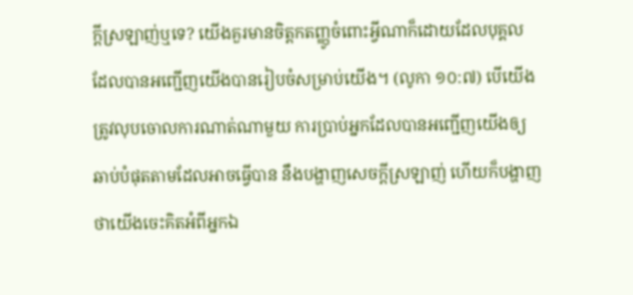ក្ដីស្រឡាញ់ឬទេ? យើងគួរមានចិត្ដកតញ្ញូចំពោះអ្វីណាក៏ដោយដែលបុគ្គលដែលបានអញ្ជើញយើងបានរៀបចំសម្រាប់យើង។ (លូកា ១០:៧) បើយើងត្រូវលុបចោលការណាត់ណាមួយ ការប្រាប់អ្នកដែលបានអញ្ជើញយើងឲ្យឆាប់បំផុតតាមដែលអាចធ្វើបាន នឹងបង្ហាញសេចក្ដីស្រឡាញ់ ហើយក៏បង្ហាញថាយើងចេះគិតអំពីអ្នកឯ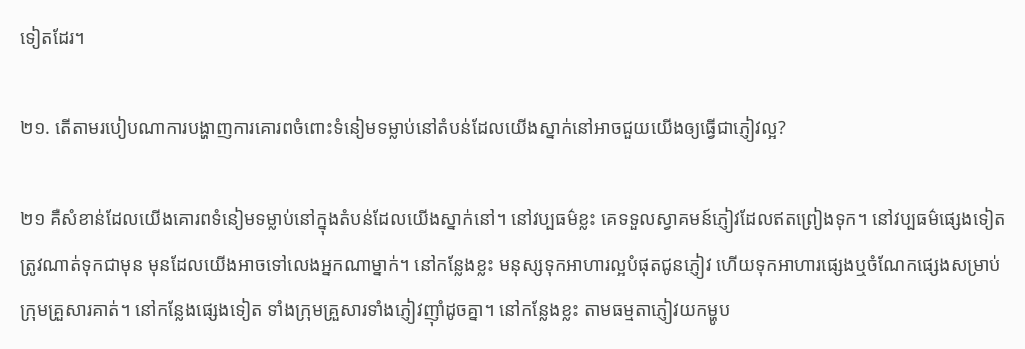ទៀតដែរ។

២១. តើតាមរបៀបណាការបង្ហាញការគោរពចំពោះទំនៀមទម្លាប់នៅតំបន់ដែលយើងស្នាក់នៅអាចជួយយើងឲ្យធ្វើជាភ្ញៀវល្អ?

២១ គឺសំខាន់ដែលយើងគោរពទំនៀមទម្លាប់នៅក្នុងតំបន់ដែលយើងស្នាក់នៅ។ នៅវប្បធម៌ខ្លះ គេទទួលស្វាគមន៍ភ្ញៀវដែលឥតព្រៀងទុក។ នៅវប្បធម៌ផ្សេងទៀត ត្រូវណាត់ទុកជាមុន មុនដែលយើងអាចទៅលេងអ្នកណាម្នាក់។ នៅកន្លែងខ្លះ មនុស្សទុកអាហារល្អបំផុតជូនភ្ញៀវ ហើយទុកអាហារផ្សេងឬចំណែកផ្សេងសម្រាប់ក្រុមគ្រួសារគាត់។ នៅកន្លែងផ្សេងទៀត ទាំងក្រុមគ្រួសារទាំងភ្ញៀវញ៉ាំដូចគ្នា។ នៅកន្លែងខ្លះ តាមធម្មតាភ្ញៀវយកម្ហូប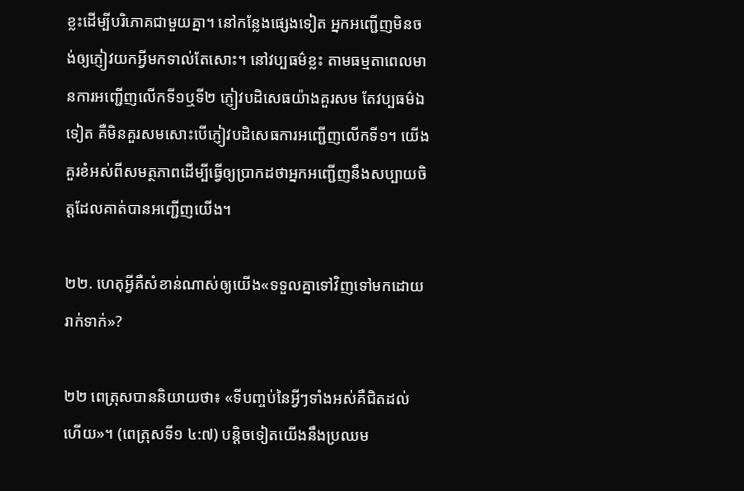ខ្លះដើម្បីបរិភោគជាមួយគ្នា។ នៅកន្លែងផ្សេងទៀត អ្នកអញ្ជើញមិនចង់ឲ្យភ្ញៀវយកអ្វីមកទាល់តែសោះ។ នៅវប្បធម៌ខ្លះ តាមធម្មតាពេលមានការអញ្ជើញលើកទី១ឬទី២ ភ្ញៀវបដិសេធយ៉ាងគួរសម តែវប្បធម៌ឯទៀត គឺមិនគួរសមសោះបើភ្ញៀវបដិសេធការអញ្ជើញលើកទី១។ យើងគួរខំអស់ពីសមត្ថភាពដើម្បីធ្វើឲ្យប្រាកដថាអ្នកអញ្ជើញនឹងសប្បាយចិត្ដដែលគាត់បានអញ្ជើញយើង។

២២. ហេតុអ្វីគឺសំខាន់ណាស់ឲ្យយើង«ទទួលគ្នាទៅវិញទៅមកដោយរាក់ទាក់»?

២២ ពេត្រុសបាននិយាយថា៖ «ទីបញ្ចប់នៃអ្វីៗទាំងអស់គឺជិតដល់ហើយ»។ (ពេត្រុសទី១ ៤:៧) បន្ដិចទៀតយើងនឹងប្រឈម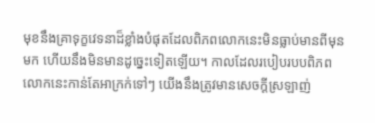មុខនឹងគ្រាទុក្ខវេទនាដ៏ខ្លាំងបំផុតដែលពិភពលោកនេះមិនធ្លាប់មានពីមុនមក ហើយនឹងមិនមានដូច្នេះទៀតឡើយ។ កាលដែលរបៀបរបបពិភពលោកនេះកាន់តែអាក្រក់ទៅៗ យើងនឹងត្រូវមានសេចក្ដីស្រឡាញ់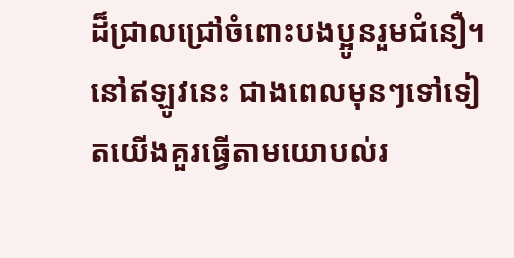ដ៏ជ្រាលជ្រៅចំពោះបងប្អូនរួមជំនឿ។ នៅឥឡូវនេះ ជាងពេលមុនៗទៅទៀតយើងគួរធ្វើតាមយោបល់រ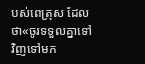បស់ពេត្រុស ដែលថា«ចូរទទួលគ្នាទៅវិញទៅមក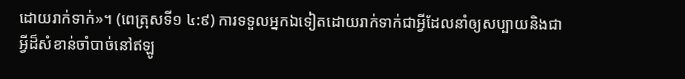ដោយរាក់ទាក់»។ (ពេត្រុសទី១ ៤:៩) ការទទួលអ្នកឯទៀតដោយរាក់ទាក់ជាអ្វីដែលនាំឲ្យសប្បាយនិងជាអ្វីដ៏សំខាន់ចាំបាច់នៅឥឡូ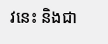វនេះ និងជា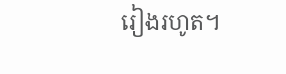រៀងរហូត។